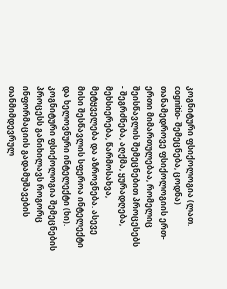კოგნიტური ფსიქოლოგია (ლათ. cognitio- შემეცნება, ცოდნა) თანამედროვე ფსიქოლოგიის ერთ-ერთი მიმართულებაა, რომელიც შეისწავლის შემეცნებით პროცესებს - შეგრძნება, აღქმა, ყურადღება, მეხსიერება, წარმოსახვა, მეტყველება და აზროვნება. ასევე მისი შესწავლის სფეროა ინტელექტი და ხელოვნური ინტელექტი (ხი).
კოგნიტური ფსიქოლოგია შემეცნების პროცესს განიხილავს როგორც ინფორმაციის გადამუშავების თანმიმდევრულ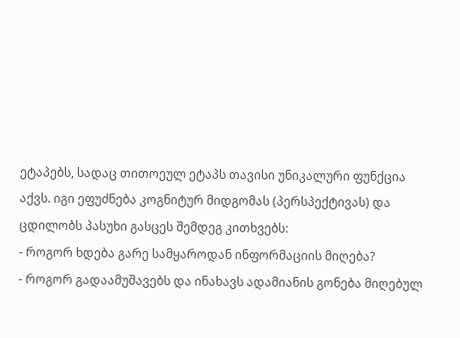ეტაპებს, სადაც თითოეულ ეტაპს თავისი უნიკალური ფუნქცია აქვს. იგი ეფუძნება კოგნიტურ მიდგომას (პერსპექტივას) და ცდილობს პასუხი გასცეს შემდეგ კითხვებს:
- როგორ ხდება გარე სამყაროდან ინფორმაციის მიღება?
- როგორ გადაამუშავებს და ინახავს ადამიანის გონება მიღებულ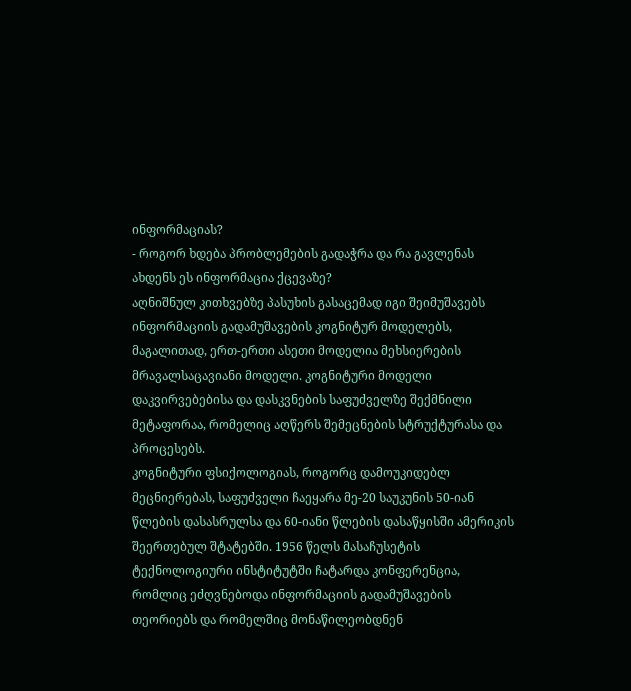ინფორმაციას?
- როგორ ხდება პრობლემების გადაჭრა და რა გავლენას ახდენს ეს ინფორმაცია ქცევაზე?
აღნიშნულ კითხვებზე პასუხის გასაცემად იგი შეიმუშავებს ინფორმაციის გადამუშავების კოგნიტურ მოდელებს, მაგალითად, ერთ-ერთი ასეთი მოდელია მეხსიერების მრავალსაცავიანი მოდელი. კოგნიტური მოდელი დაკვირვებებისა და დასკვნების საფუძველზე შექმნილი მეტაფორაა, რომელიც აღწერს შემეცნების სტრუქტურასა და პროცესებს.
კოგნიტური ფსიქოლოგიას, როგორც დამოუკიდებლ მეცნიერებას, საფუძველი ჩაეყარა მე-20 საუკუნის 50-იან წლების დასასრულსა და 60-იანი წლების დასაწყისში ამერიკის შეერთებულ შტატებში. 1956 წელს მასაჩუსეტის ტექნოლოგიური ინსტიტუტში ჩატარდა კონფერენცია, რომლიც ეძღვნებოდა ინფორმაციის გადამუშავების თეორიებს და რომელშიც მონაწილეობდნენ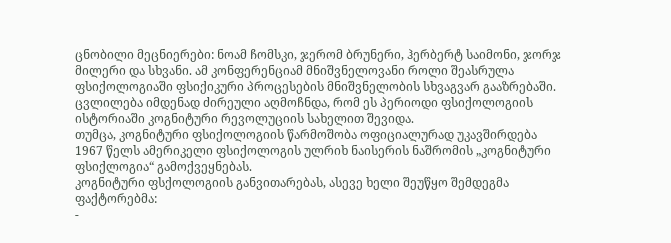ცნობილი მეცნიერები: ნოამ ჩომსკი, ჯერომ ბრუნერი, ჰერბერტ საიმონი, ჯორჯ მილერი და სხვანი. ამ კონფერენციამ მნიშვნელოვანი როლი შეასრულა ფსიქოლოგიაში ფსიქიკური პროცესების მნიშვნელობის სხვაგვარ გააზრებაში. ცვლილება იმდენად ძირეული აღმოჩნდა, რომ ეს პერიოდი ფსიქოლოგიის ისტორიაში კოგნიტური რევოლუციის სახელით შევიდა.
თუმცა, კოგნიტური ფსიქოლოგიის წარმოშობა ოფიციალურად უკავშირდება 1967 წელს ამერიკელი ფსიქოლოგის ულრიხ ნაისერის ნაშრომის „კოგნიტური ფსიქლოგია“ გამოქვეყნებას.
კოგნიტური ფსქოლოგიის განვითარებას, ასევე ხელი შეუწყო შემდეგმა ფაქტორებმა:
-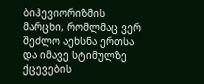ბიჰევიორიზმის მარცხი, რომლმაც ვერ შეძლო აეხსნა ერთსა და იმავე სტიმულზე ქცევების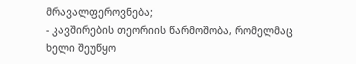მრავალფეროვნება;
- კავშირების თეორიის წარმოშობა, რომელმაც ხელი შეუწყო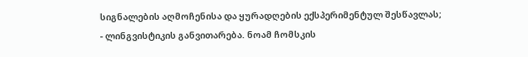სიგნალების აღმოჩენისა და ყურადღების ექსპერიმენტულ შესწავლას;
- ლინგვისტიკის განვითარება. ნოამ ჩომსკის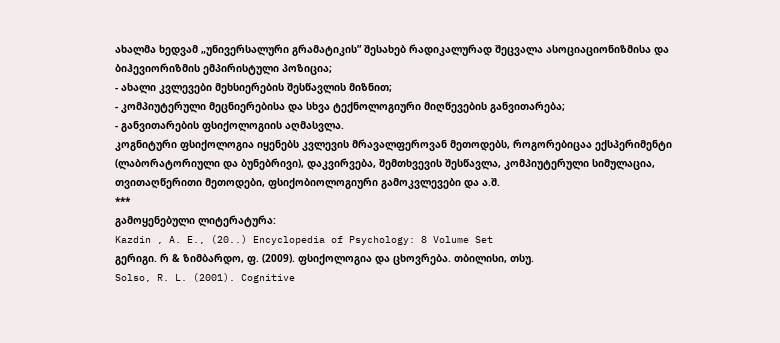ახალმა ხედვამ „უნივერსალური გრამატიკის” შესახებ რადიკალურად შეცვალა ასოციაციონიზმისა და ბიჰევიორიზმის ემპირისტული პოზიცია;
- ახალი კვლევები მეხსიერების შესწავლის მიზნით;
- კომპიუტერული მეცნიერებისა და სხვა ტექნოლოგიური მიღწევების განვითარება;
- განვითარების ფსიქოლოგიის აღმასვლა.
კოგნიტური ფსიქოლოგია იყენებს კვლევის მრავალფეროვან მეთოდებს, როგორებიცაა ექსპერიმენტი (ლაბორატორიული და ბუნებრივი), დაკვირვება, შემთხვევის შესწავლა, კომპიუტერული სიმულაცია, თვითაღწერითი მეთოდები, ფსიქობიოლოგიური გამოკვლევები და ა.შ.
***
გამოყენებული ლიტერატურა:
Kazdin , A. E., (20..) Encyclopedia of Psychology: 8 Volume Set
გერიგი. რ & ზიმბარდო, ფ. (2009). ფსიქოლოგია და ცხოვრება. თბილისი, თსუ.
Solso, R. L. (2001). Cognitive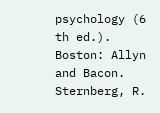psychology (6 th ed.). Boston: Allyn and Bacon.
Sternberg, R.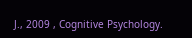J., 2009 , Cognitive Psychology.